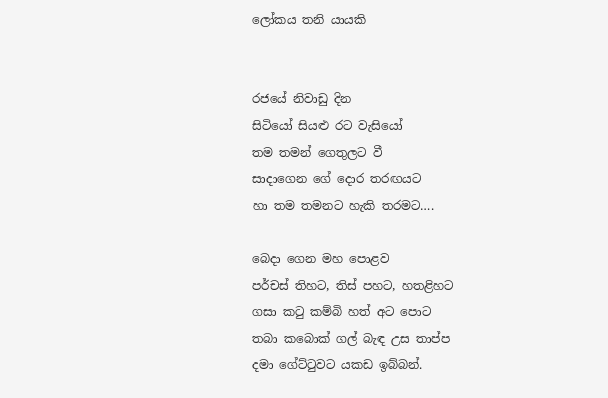ලෝකය තනි යායකි


රජයේ නිවාඩු දින
සිටියෝ සියළු රට වැසියෝ
තම තමන් ගෙතුලට වී
සාදාගෙන ගේ දොර තරඟයට
හා තම තමනට හැකි තරමට….

බෙදා ගෙන මහ පොළව
පර්චස් තිහට, තිස් පහට, හතළිහට
ගසා කටු කම්බි හත් අට පොට
තබා කබොක් ගල් බැඳ උස තාප්ප
දමා ගේට්ටුවට යකඩ ඉබ්බන්.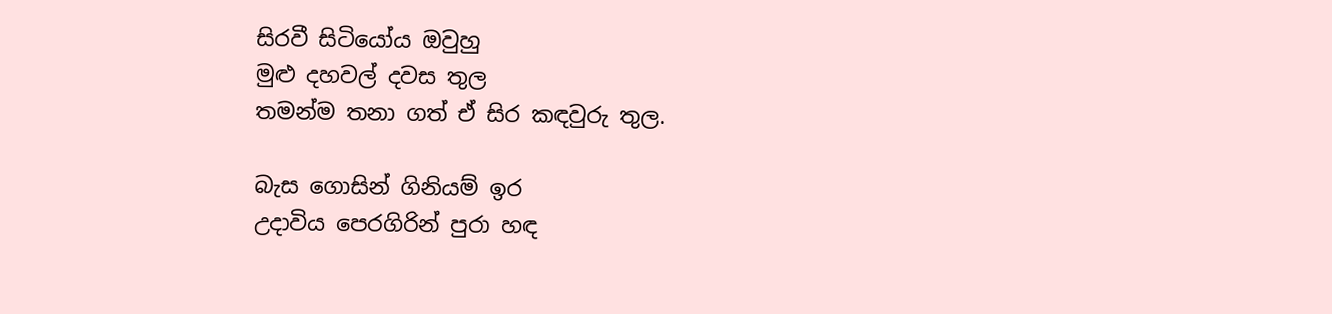සිරවී සිටියෝය ඔවුහු
මුළු දහවල් දවස තුල
තමන්ම තනා ගත් ඒ සිර කඳවුරු තුල.

බැස ගොසින් ගිනියම් ඉර
උදාවිය පෙරගිරින් පුරා හඳ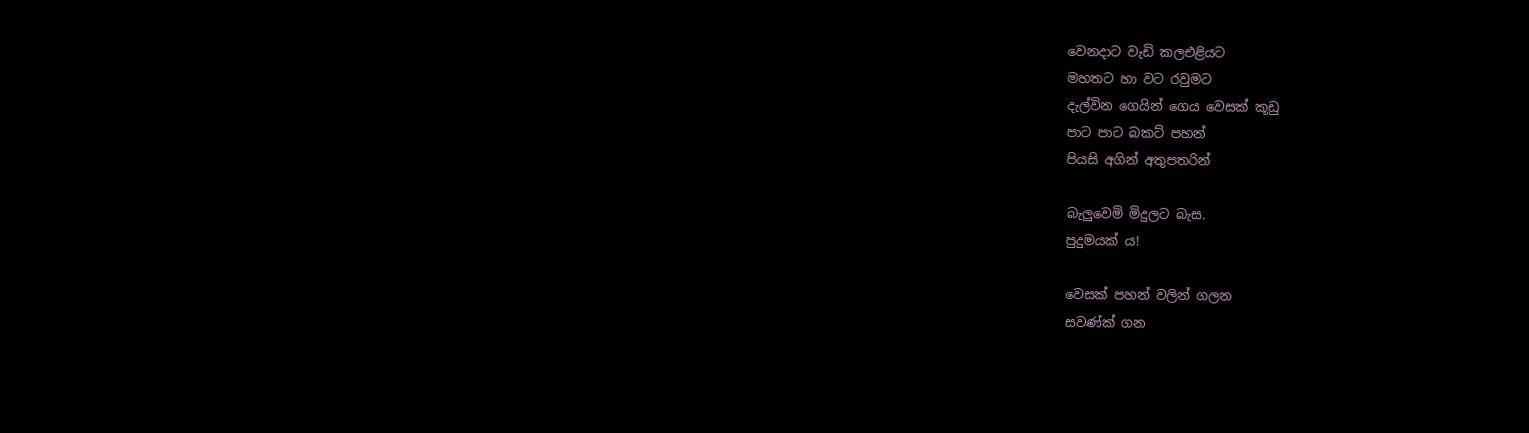වෙනදාට වැඩි කලඑළියට
මහතට හා වට රවුමට
දැල්වින ගෙයින් ගෙය වෙසක් කූඩු
පාට පාට බකට් පහන්
පියසි අගින් අතුපතරින්

බැලුවෙමි මිදුලට බැස.
පුදුමයක් ය!

වෙසක් පහන් වලින් ගලන
සවණ්ක් ගන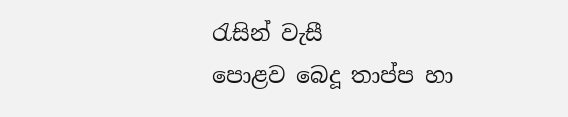රැසින් වැසී
පොළව බෙදූ තාප්ප හා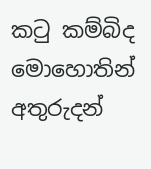කටු කම්බිද
මොහොතින් අතුරුදන්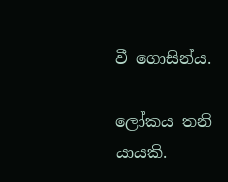වී ගොසින්ය.

ලෝකය තනි යායකි.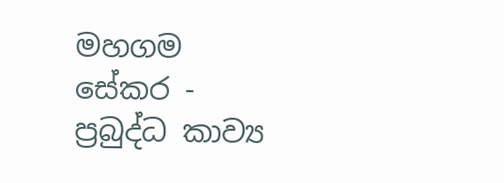මහගම සේකර - ප්‍රබුද්ධ කාව්‍ය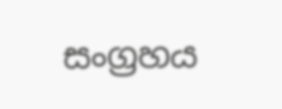සංග්‍රහය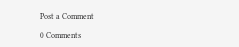Post a Comment

0 Comments